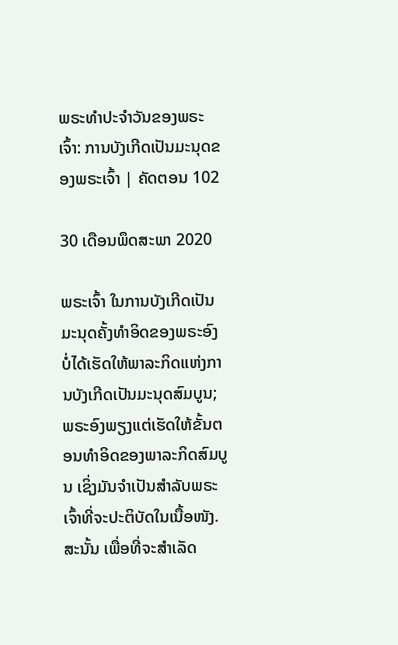ພຣະທຳປະຈຳວັນຂອງພຣະເຈົ້າ: ການບັງເກີດເປັນມະນຸດຂອງພຣະເຈົ້າ | ຄັດຕອນ 102

30 ເດືອນພຶດສະພາ 2020

ພຣະເຈົ້າ ໃນການບັງເກີດເປັນມະນຸດຄັ້ງທຳອິດຂອງພຣະອົງ ບໍ່ໄດ້ເຮັດໃຫ້ພາລະກິດແຫ່ງການບັງເກີດເປັນມະນຸດສົມບູນ; ພຣະອົງພຽງແຕ່ເຮັດໃຫ້ຂັ້ນຕອນທຳອິດຂອງພາລະກິດສົມບູນ ເຊິ່ງມັນຈຳເປັນສຳລັບພຣະເຈົ້າທີ່ຈະປະຕິບັດໃນເນື້ອໜັງ. ສະນັ້ນ ເພື່ອທີ່ຈະສຳເລັດ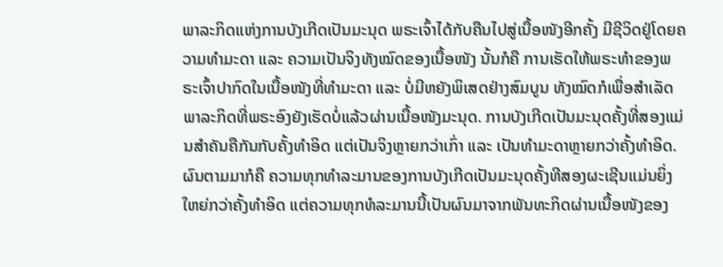ພາລະກິດແຫ່ງການບັງເກີດເປັນມະນຸດ ພຣະເຈົ້າໄດ້ກັບຄືນໄປສູ່ເນື້ອໜັງອີກຄັ້ງ ມີຊີວິດຢູ່ໂດຍຄວາມທຳມະດາ ແລະ ຄວາມເປັນຈິງທັງໝົດຂອງເນື້ອໜັງ ນັ້ນກໍຄື ການເຮັດໃຫ້ພຣະທຳຂອງພຣະເຈົ້າປາກົດໃນເນື້ອໜັງທີ່ທຳມະດາ ແລະ ບໍ່ມີຫຍັງພິເສດຢ່າງສົມບູນ ທັງໝົດກໍເພື່ອສໍາເລັດພາລະກິດທີ່ພຣະອົງຍັງເຮັດບໍ່ແລ້ວຜ່ານເນື້ອໜັງມະນຸດ. ການບັງເກີດເປັນມະນຸດຄັ້ງທີ່ສອງແມ່ນສໍາຄັນຄືກັນກັບຄັ້ງທຳອິດ ແຕ່ເປັນຈິງຫຼາຍກວ່າເກົ່າ ແລະ ເປັນທຳມະດາຫຼາຍກວ່າຄັ້ງທຳອິດ. ຜົນຕາມມາກໍຄື ຄວາມທຸກທໍາລະມານຂອງການບັງເກີດເປັນມະນຸດຄັ້ງທີສອງຜະເຊີນແມ່ນຍິ່ງໃຫຍ່ກວ່າຄັ້ງທຳອິດ ແຕ່ຄວາມທຸກທໍລະມານນີ້ເປັນຜົນມາຈາກພັນທະກິດຜ່ານເນື້ອໜັງຂອງ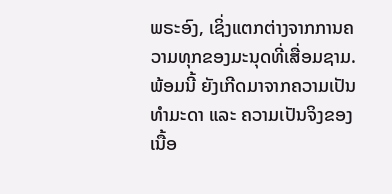ພຣະອົງ, ເຊິ່ງແຕກຕ່າງຈາກການຄວາມທຸກຂອງມະນຸດທີ່ເສື່ອມຊາມ. ພ້ອມນີ້ ຍັງເກີດມາຈາກຄວາມເປັນທຳມະດາ ແລະ ຄວາມເປັນຈິງຂອງເນື້ອ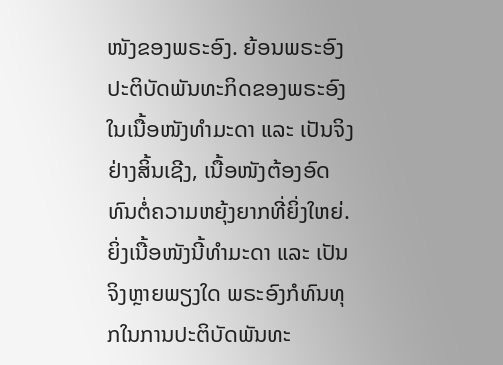ໜັງຂອງພຣະອົງ. ຍ້ອນພຣະອົງປະຕິບັດພັນທະກິດຂອງພຣະອົງໃນເນື້ອໜັງທຳມະດາ ແລະ ເປັນຈິງຢ່າງສິ້ນເຊີງ, ເນື້ອໜັງຕ້ອງອົດທົນຕໍ່ຄວາມຫຍຸ້ງຍາກທີ່ຍິ່ງໃຫຍ່. ຍິ່ງເນື້ອໜັງນີ້ທຳມະດາ ແລະ ເປັນຈິງຫຼາຍພຽງໃດ ພຣະອົງກໍທົນທຸກໃນການປະຕິບັດພັນທະ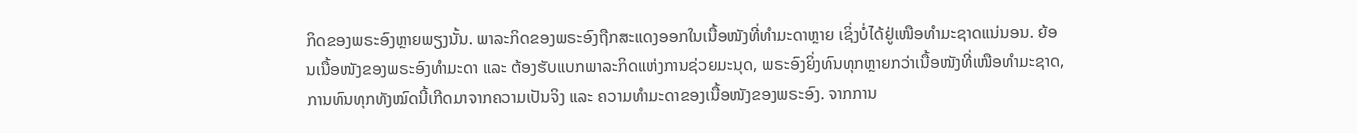ກິດຂອງພຣະອົງຫຼາຍພຽງນັ້ນ. ພາລະກິດຂອງພຣະອົງຖືກສະແດງອອກໃນເນື້ອໜັງທີ່ທຳມະດາຫຼາຍ ເຊິ່ງບໍ່ໄດ້ຢູ່ເໜືອທຳມະຊາດແນ່ນອນ. ຍ້ອນເນື້ອໜັງຂອງພຣະອົງທຳມະດາ ແລະ ຕ້ອງຮັບແບກພາລະກິດແຫ່ງການຊ່ວຍມະນຸດ, ພຣະອົງຍິ່ງທົນທຸກຫຼາຍກວ່າເນື້ອໜັງທີ່ເໜືອທຳມະຊາດ, ການທົນທຸກທັງໝົດນີ້ເກີດມາຈາກຄວາມເປັນຈິງ ແລະ ຄວາມທຳມະດາຂອງເນື້ອໜັງຂອງພຣະອົງ. ຈາກການ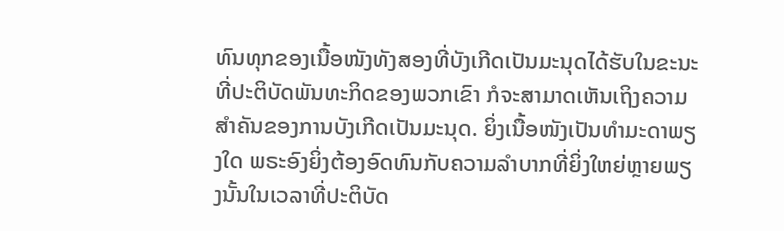ທົນທຸກຂອງເນື້ອໜັງທັງສອງທີ່ບັງເກີດເປັນມະນຸດໄດ້ຮັບໃນຂະນະທີ່ປະຕິບັດພັນທະກິດຂອງພວກເຂົາ ກໍຈະສາມາດເຫັນເຖິງຄວາມສໍາຄັນຂອງການບັງເກີດເປັນມະນຸດ. ຍິ່ງເນື້ອໜັງເປັນທຳມະດາພຽງໃດ ພຣະອົງຍິ່ງຕ້ອງອົດທົນກັບຄວາມລຳບາກທີ່ຍິ່ງໃຫຍ່ຫຼາຍພຽງນັ້ນໃນເວລາທີ່ປະຕິບັດ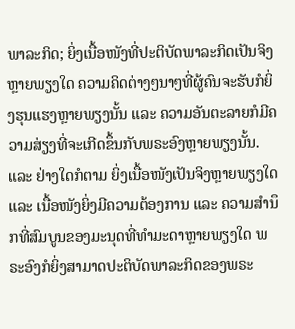ພາລະກິດ; ຍິ່ງເນື້ອໜັງທີ່ປະຕິບັດພາລະກິດເປັນຈິງຫຼາຍພຽງໃດ ຄວາມຄິດຕ່າງໆນາໆທີ່ຜູ້ຄົນຈະຮັບກໍຍິ່ງຮຸນແຮງຫຼາຍພຽງນັ້ນ ແລະ ຄວາມອັນຕະລາຍກໍມີຄວາມສ່ຽງທີ່ຈະເກີດຂຶ້ນກັບພຣະອົງຫຼາຍພຽງນັ້ນ. ແລະ ຢ່າງໃດກໍຕາມ ຍິ່ງເນື້ອໜັງເປັນຈິງຫຼາຍພຽງໃດ ແລະ ເນື້ອໜັງຍິ່ງມີຄວາມຕ້ອງການ ແລະ ຄວາມສຳນຶກທີ່ສົມບູນຂອງມະນຸດທີ່ທຳມະດາຫຼາຍພຽງໃດ ພຣະອົງກໍຍິ່ງສາມາດປະຕິບັດພາລະກິດຂອງພຣະ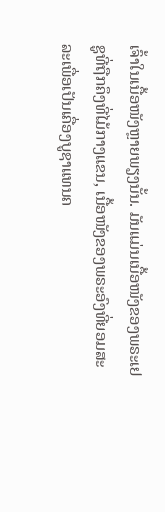ເຈົ້າໃນເນື້ອໜັງຫຼາຍພຽງນັ້ນ. ມັນແມ່ນເນື້ອໜັງຂອງພຣະເຢຊູທີ່ຖືກຄຶງທີ່ໄມ້ກາງແຂນ, ເນື້ອໜັງຂອງພຣະອົງທີ່ຍອມສະລະເພື່ອເປັນເຄື່ອງບູຊາແທນຄ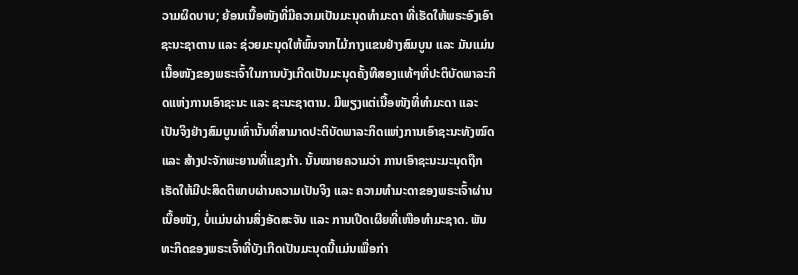ວາມຜິດບາບ; ຍ້ອນເນື້ອໜັງທີ່ມີຄວາມເປັນມະນຸດທຳມະດາ ທີ່ເຮັດໃຫ້ພຣະອົງເອົາຊະນະຊາຕານ ແລະ ຊ່ວຍມະນຸດໃຫ້ພົ້ນຈາກໄມ້ກາງແຂນຢ່າງສົມບູນ ແລະ ມັນແມ່ນເນື້ອໜັງຂອງພຣະເຈົ້າໃນການບັງເກີດເປັນມະນຸດຄັ້ງທີສອງແທ້ໆທີ່ປະຕິບັດພາລະກິດແຫ່ງການເອົາຊະນະ ແລະ ຊະນະຊາຕານ. ມີພຽງແຕ່ເນື້ອໜັງທີ່ທຳມະດາ ແລະ ເປັນຈິງຢ່າງສົມບູນເທົ່ານັ້ນທີ່ສາມາດປະຕິບັດພາລະກິດແຫ່ງການເອົາຊະນະທັງໝົດ ແລະ ສ້າງປະຈັກພະຍານທີ່ແຂງກ້າ. ນັ້ນໝາຍຄວາມວ່າ ການເອົາຊະນະມະນຸດຖືກເຮັດໃຫ້ມີປະສິດຕິພາບຜ່ານຄວາມເປັນຈິງ ແລະ ຄວາມທຳມະດາຂອງພຣະເຈົ້າຜ່ານເນື້ອໜັງ, ບໍ່ແມ່ນຜ່ານສິ່ງອັດສະຈັນ ແລະ ການເປີດເຜີຍທີ່ເໜືອທຳມະຊາດ. ພັນທະກິດຂອງພຣະເຈົ້າທີ່ບັງເກີດເປັນມະນຸດນີ້ແມ່ນເພື່ອກ່າ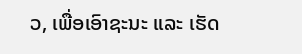ວ, ເພື່ອເອົາຊະນະ ແລະ ເຮັດ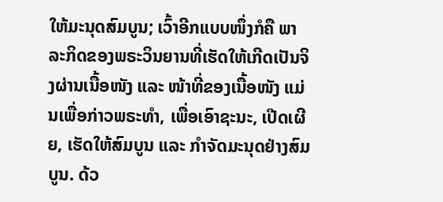ໃຫ້ມະນຸດສົມບູນ; ເວົ້າອີກແບບໜຶ່ງກໍຄື ພາລະກິດຂອງພຣະວິນຍານທີ່ເຮັດໃຫ້ເກີດເປັນຈິງຜ່ານເນື້ອໜັງ ແລະ ໜ້າທີ່ຂອງເນື້ອໜັງ ແມ່ນເພື່ອກ່າວພຣະທໍາ, ເພື່ອເອົາຊະນະ, ເປີດເຜີຍ, ເຮັດໃຫ້ສົມບູນ ແລະ ກຳຈັດມະນຸດຢ່າງສົມບູນ. ດ້ວ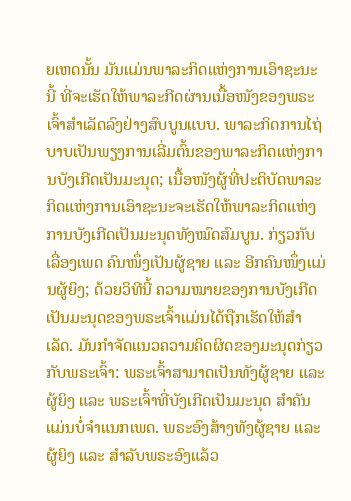ຍເຫດນັ້ນ ມັນແມ່ນພາລະກິດແຫ່ງການເອົາຊະນະນີ້ ທີ່ຈະເຮັດໃຫ້ພາລະກີດຜ່ານເນື້ອໜັງຂອງພຣະເຈົ້າສຳເລັດລົງຢ່າງສົບບູນແບບ. ພາລະກິດການໄຖ່ບາບເປັນພຽງການເລີ່ມຕົ້ນຂອງພາລະກິດແຫ່ງການບັງເກີດເປັນມະນຸດ; ເນື້ອໜັງຜູ້ທີ່ປະຕິບັດພາລະກິດແຫ່ງການເອົາຊະນະຈະເຮັດໃຫ້ພາລະກິດແຫ່ງການບັງເກີດເປັນມະນຸດທັງໝົດສົມບູນ. ກ່ຽວກັບເລື່ອງເພດ ຄົນໜຶ່ງເປັນຜູ້ຊາຍ ແລະ ອີກຄົນໜຶ່ງແມ່ນຜູ້ຍິງ; ດ້ວຍວິທີນີ້ ຄວາມໝາຍຂອງການບັງເກີດເປັນມະນຸດຂອງພຣະເຈົ້າແມ່ນໄດ້ຖືກເຮັດໃຫ້ສໍາເລັດ. ມັນກຳຈັດແນວຄວາມຄິດຜິດຂອງມະນຸດກ່ຽວກັບພຣະເຈົ້າ: ພຣະເຈົ້າສາມາດເປັນທັງຜູ້ຊາຍ ແລະ ຜູ້ຍິງ ແລະ ພຣະເຈົ້າທີ່ບັງເກີດເປັນມະນຸດ ສໍາຄັນແມ່ນບໍ່ຈໍາແນກເພດ. ພຣະອົງສ້າງທັງຜູ້ຊາຍ ແລະ ຜູ້ຍິງ ແລະ ສໍາລັບພຣະອົງແລ້ວ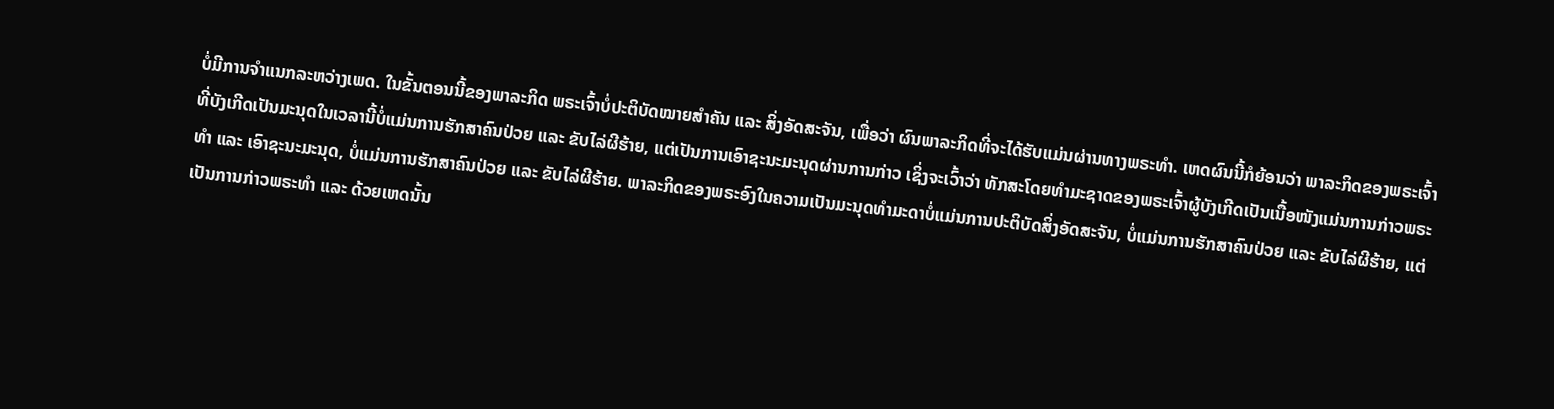ບໍ່ມີການຈຳແນກລະຫວ່າງເພດ. ໃນຂັ້ນຕອນນີ້ຂອງພາລະກິດ ພຣະເຈົ້າບໍ່ປະຕິບັດໝາຍສຳຄັນ ແລະ ສິ່ງອັດສະຈັນ, ເພື່ອວ່າ ຜົນພາລະກິດທີ່ຈະໄດ້ຮັບແມ່ນຜ່ານທາງພຣະທຳ. ເຫດຜົນນີ້ກໍຍ້ອນວ່າ ພາລະກິດຂອງພຣະເຈົ້າທີ່ບັງເກີດເປັນມະນຸດໃນເວລານີ້ບໍ່ແມ່ນການຮັກສາຄົນປ່ວຍ ແລະ ຂັບໄລ່ຜີຮ້າຍ, ແຕ່ເປັນການເອົາຊະນະມະນຸດຜ່ານການກ່າວ ເຊິ່ງຈະເວົ້າວ່າ ທັກສະໂດຍທຳມະຊາດຂອງພຣະເຈົ້າຜູ້ບັງເກີດເປັນເນື້ອໜັງແມ່ນການກ່າວພຣະທຳ ແລະ ເອົາຊະນະມະນຸດ, ບໍ່ແມ່ນການຮັກສາຄົນປ່ວຍ ແລະ ຂັບໄລ່ຜີຮ້າຍ. ພາລະກິດຂອງພຣະອົງໃນຄວາມເປັນມະນຸດທຳມະດາບໍ່ແມ່ນການປະຕິບັດສິ່ງອັດສະຈັນ, ບໍ່ແມ່ນການຮັກສາຄົນປ່ວຍ ແລະ ຂັບໄລ່ຜີຮ້າຍ, ແຕ່ເປັນການກ່າວພຣະທໍາ ແລະ ດ້ວຍເຫດນັ້ນ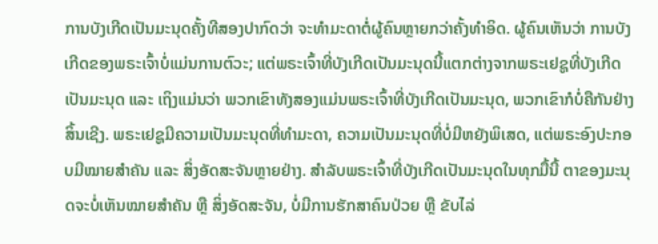ການບັງເກີດເປັນມະນຸດຄັ້ງທີສອງປາກົດວ່າ ຈະທຳມະດາຕໍ່ຜູ້ຄົນຫຼາຍກວ່າຄັ້ງທຳອິດ. ຜູ້ຄົນເຫັນວ່າ ການບັງເກີດຂອງພຣະເຈົ້າບໍ່ແມ່ນການຕົວະ; ແຕ່ພຣະເຈົ້າທີ່ບັງເກີດເປັນມະນຸດນີ້ແຕກຕ່າງຈາກພຣະເຢຊູທີ່ບັງເກີດເປັນມະນຸດ ແລະ ເຖິງແມ່ນວ່າ ພວກເຂົາທັງສອງແມ່ນພຣະເຈົ້າທີ່ບັງເກີດເປັນມະນຸດ, ພວກເຂົາກໍບໍ່ຄືກັນຢ່າງສິ້ນເຊີງ. ພຣະເຢຊູມີຄວາມເປັນມະນຸດທີ່ທຳມະດາ, ຄວາມເປັນມະນຸດທີ່ບໍ່ມີຫຍັງພິເສດ, ແຕ່ພຣະອົງປະກອບມີໝາຍສຳຄັນ ແລະ ສິ່ງອັດສະຈັນຫຼາຍຢ່າງ. ສໍາລັບພຣະເຈົ້າທີ່ບັງເກີດເປັນມະນຸດໃນທຸກມື້ນີ້ ຕາຂອງມະນຸດຈະບໍ່ເຫັນໝາຍສຳຄັນ ຫຼື ສິ່ງອັດສະຈັນ, ບໍ່ມີການຮັກສາຄົນປ່ວຍ ຫຼື ຂັບໄລ່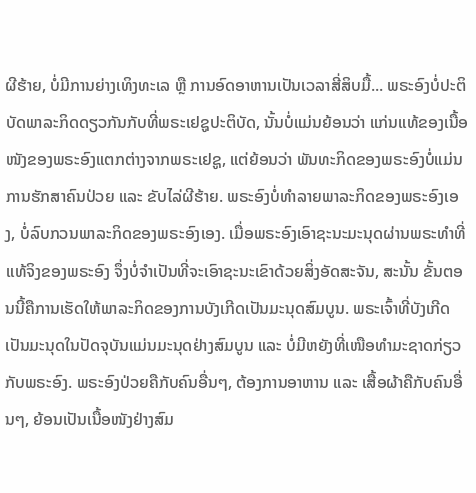ຜີຮ້າຍ, ບໍ່ມີການຍ່າງເທິງທະເລ ຫຼື ການອົດອາຫານເປັນເວລາສີ່ສິບມື້... ພຣະອົງບໍ່ປະຕິບັດພາລະກິດດຽວກັນກັບທີ່ພຣະເຢຊູປະຕິບັດ, ນັ້ນບໍ່ແມ່ນຍ້ອນວ່າ ແກ່ນແທ້ຂອງເນື້ອໜັງຂອງພຣະອົງແຕກຕ່າງຈາກພຣະເຢຊູ, ແຕ່ຍ້ອນວ່າ ພັນທະກິດຂອງພຣະອົງບໍ່ແມ່ນການຮັກສາຄົນປ່ວຍ ແລະ ຂັບໄລ່ຜີຮ້າຍ. ພຣະອົງບໍ່ທຳລາຍພາລະກິດຂອງພຣະອົງເອງ, ບໍ່ລົບກວນພາລະກິດຂອງພຣະອົງເອງ. ເມື່ອພຣະອົງເອົາຊະນະມະນຸດຜ່ານພຣະທຳທີ່ແທ້ຈິງຂອງພຣະອົງ ຈຶ່ງບໍ່ຈຳເປັນທີ່ຈະເອົາຊະນະເຂົາດ້ວຍສິ່ງອັດສະຈັນ, ສະນັ້ນ ຂັ້ນຕອນນີ້ຄືການເຮັດໃຫ້ພາລະກິດຂອງການບັງເກີດເປັນມະນຸດສົມບູນ. ພຣະເຈົ້າທີ່ບັງເກີດເປັນມະນຸດໃນປັດຈຸບັນແມ່ນມະນຸດຢ່າງສົມບູນ ແລະ ບໍ່ມີຫຍັງທີ່ເໜືອທຳມະຊາດກ່ຽວກັບພຣະອົງ. ພຣະອົງປ່ວຍຄືກັບຄົນອື່ນໆ, ຕ້ອງການອາຫານ ແລະ ເສື້ອຜ້າຄືກັບຄົນອື່ນໆ, ຍ້ອນເປັນເນື້ອໜັງຢ່າງສົມ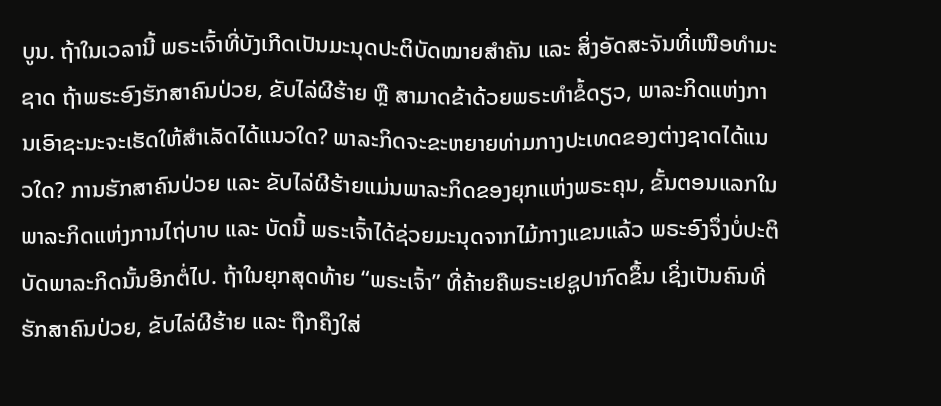ບູນ. ຖ້າໃນເວລານີ້ ພຣະເຈົ້າທີ່ບັງເກີດເປັນມະນຸດປະຕິບັດໝາຍສຳຄັນ ແລະ ສິ່ງອັດສະຈັນທີ່ເໜືອທຳມະຊາດ ຖ້າພຮະອົງຮັກສາຄົນປ່ວຍ, ຂັບໄລ່ຜີຮ້າຍ ຫຼື ສາມາດຂ້າດ້ວຍພຣະທຳຂໍ້ດຽວ, ພາລະກິດແຫ່ງການເອົາຊະນະຈະເຮັດໃຫ້ສຳເລັດໄດ້ແນວໃດ? ພາລະກິດຈະຂະຫຍາຍທ່າມກາງປະເທດຂອງຕ່າງຊາດໄດ້ແນວໃດ? ການຮັກສາຄົນປ່ວຍ ແລະ ຂັບໄລ່ຜີຮ້າຍແມ່ນພາລະກິດຂອງຍຸກແຫ່ງພຣະຄຸນ, ຂັ້ນຕອນແລກໃນພາລະກິດແຫ່ງການໄຖ່ບາບ ແລະ ບັດນີ້ ພຣະເຈົ້າໄດ້ຊ່ວຍມະນຸດຈາກໄມ້ກາງແຂນແລ້ວ ພຣະອົງຈຶ່ງບໍ່ປະຕິບັດພາລະກິດນັ້ນອີກຕໍ່ໄປ. ຖ້າໃນຍຸກສຸດທ້າຍ “ພຣະເຈົ້າ” ທີ່ຄ້າຍຄືພຣະເຢຊູປາກົດຂຶ້ນ ເຊິ່ງເປັນຄົນທີ່ຮັກສາຄົນປ່ວຍ, ຂັບໄລ່ຜີຮ້າຍ ແລະ ຖືກຄຶງໃສ່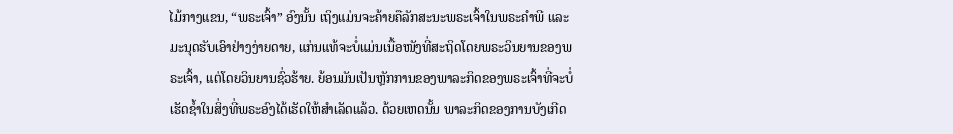ໄມ້ກາງແຂນ, “ພຣະເຈົ້າ” ອົງນັ້ນ ເຖິງແມ່ນຈະຄ້າຍຄືລັກສະນະພຣະເຈົ້າໃນພຣະຄໍາພີ ແລະ ມະນຸດຮັບເອົາຢ່າງງ່າຍດາຍ, ແກ່ນແທ້ຈະບໍ່ແມ່ນເນື້ອໜັງທີ່ສະຖິດໂດຍພຣະວິນຍານຂອງພຣະເຈົ້າ, ແຕ່ໂດຍວິນຍານຊົ່ວຮ້າຍ. ຍ້ອນມັນເປັນຫຼັກການຂອງພາລະກິດຂອງພຣະເຈົ້າທີ່ຈະບໍ່ເຮັດຊໍ້າໃນສິ່ງທີ່ພຣະອົງໄດ້ເຮັດໃຫ້ສຳເລັດແລ້ວ. ດ້ວຍເຫດນັ້ນ ພາລະກິດຂອງການບັງເກີດ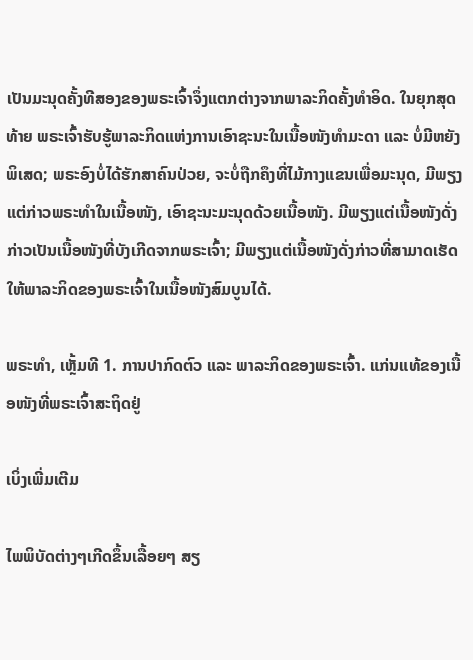ເປັນມະນຸດຄັ້ງທີສອງຂອງພຣະເຈົ້າຈຶ່ງແຕກຕ່າງຈາກພາລະກິດຄັ້ງທຳອິດ. ໃນຍຸກສຸດທ້າຍ ພຣະເຈົ້າຮັບຮູ້ພາລະກິດແຫ່ງການເອົາຊະນະໃນເນື້ອໜັງທຳມະດາ ແລະ ບໍ່ມີຫຍັງພິເສດ; ພຣະອົງບໍ່ໄດ້ຮັກສາຄົນປ່ວຍ, ຈະບໍ່ຖືກຄຶງທີ່ໄມ້ກາງແຂນເພື່ອມະນຸດ, ມີພຽງແຕ່ກ່າວພຣະທຳໃນເນື້ອໜັງ, ເອົາຊະນະມະນຸດດ້ວຍເນື້ອໜັງ. ມີພຽງແຕ່ເນື້ອໜັງດັ່ງກ່າວເປັນເນື້ອໜັງທີ່ບັງເກີດຈາກພຣະເຈົ້າ; ມີພຽງແຕ່ເນື້ອໜັງດັ່ງກ່າວທີ່ສາມາດເຮັດໃຫ້ພາລະກິດຂອງພຣະເຈົ້າໃນເນື້ອໜັງສົມບູນໄດ້.

ພຣະທຳ, ເຫຼັ້ມທີ 1. ການປາກົດຕົວ ແລະ ພາລະກິດຂອງພຣະເຈົ້າ. ແກ່ນແທ້ຂອງເນື້ອໜັງທີ່ພຣະເຈົ້າສະຖິດຢູ່

ເບິ່ງເພີ່ມເຕີມ

ໄພພິບັດຕ່າງໆເກີດຂຶ້ນເລື້ອຍໆ ສຽ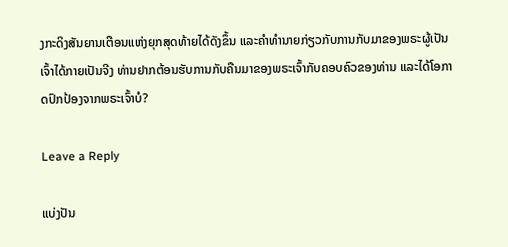ງກະດິງສັນຍານເຕືອນແຫ່ງຍຸກສຸດທ້າຍໄດ້ດັງຂຶ້ນ ແລະຄໍາທໍານາຍກ່ຽວກັບການກັບມາຂອງພຣະຜູ້ເປັນເຈົ້າໄດ້ກາຍເປັນຈີງ ທ່ານຢາກຕ້ອນຮັບການກັບຄືນມາຂອງພຣະເຈົ້າກັບຄອບຄົວຂອງທ່ານ ແລະໄດ້ໂອກາດປົກປ້ອງຈາກພຣະເຈົ້າບໍ?

Leave a Reply

ແບ່ງປັນ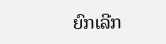ຍົກເລີກ